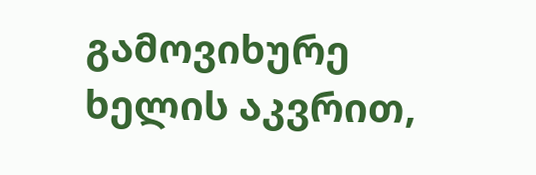გამოვიხურე ხელის აკვრით,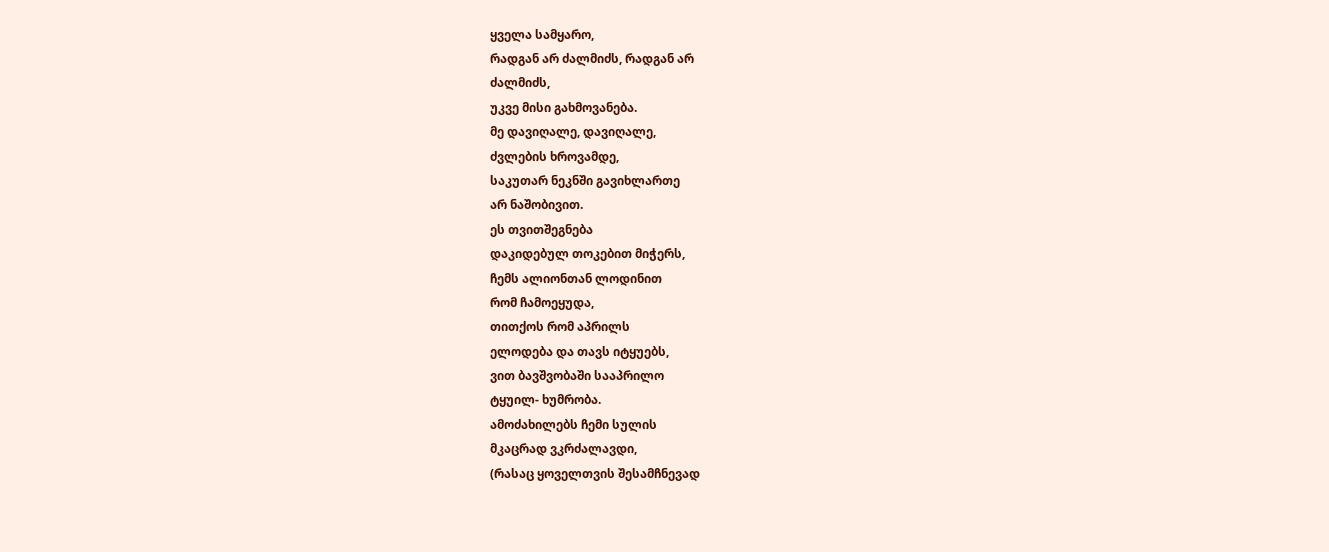ყველა სამყარო,
რადგან არ ძალმიძს, რადგან არ
ძალმიძს,
უკვე მისი გახმოვანება.
მე დავიღალე, დავიღალე,
ძვლების ხროვამდე,
საკუთარ ნეკნში გავიხლართე
არ ნაშობივით.
ეს თვითშეგნება
დაკიდებულ თოკებით მიჭერს,
ჩემს ალიონთან ლოდინით
რომ ჩამოეყუდა,
თითქოს რომ აპრილს
ელოდება და თავს იტყუებს,
ვით ბავშვობაში სააპრილო
ტყუილ- ხუმრობა.
ამოძახილებს ჩემი სულის
მკაცრად ვკრძალავდი,
(რასაც ყოველთვის შესამჩნევად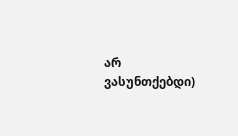არ ვასუნთქებდი)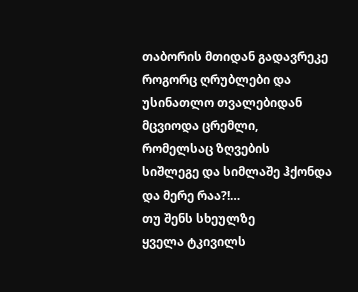თაბორის მთიდან გადავრეკე
როგორც ღრუბლები და
უსინათლო თვალებიდან
მცვიოდა ცრემლი,
რომელსაც ზღვების
სიშლეგე და სიმლაშე ჰქონდა
და მერე რაა?!…
თუ შენს სხეულზე
ყველა ტკივილს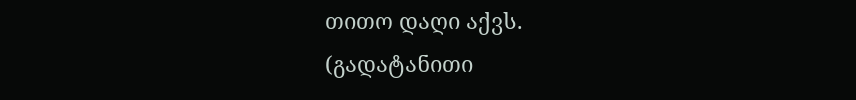თითო დაღი აქვს.
(გადატანითი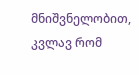მნიშვნელობით,
კვლავ რომ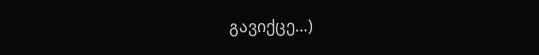გავიქცე…)